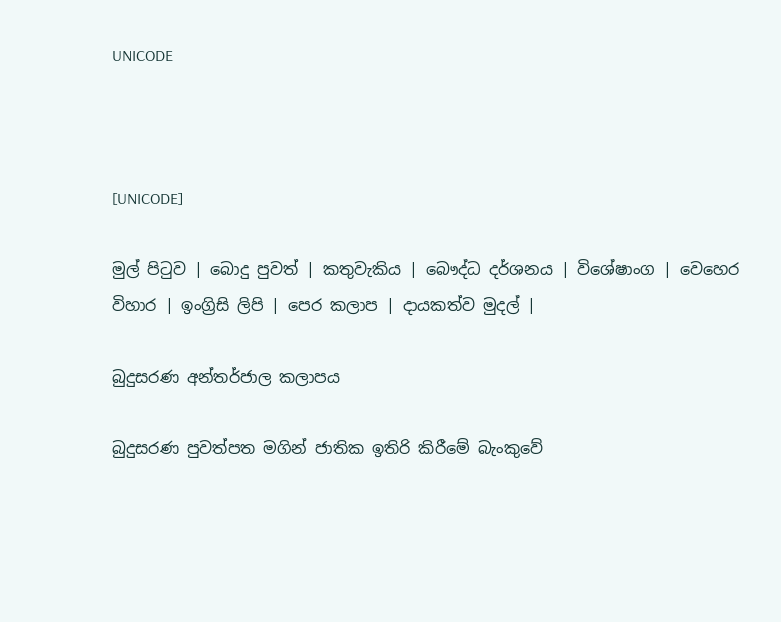UNICODE



[UNICODE]

මුල් පිටුව | බොදු පුවත් | කතුවැකිය | බෞද්ධ දර්ශනය | විශේෂාංග | වෙහෙර විහාර | ඉංග්‍රිසි ලිපි | පෙර කලාප | දායකත්ව මුදල් |

බුදුසරණ අන්තර්ජාල කලාපය

බුදුසරණ පුවත්පත මගින් ජාතික ඉතිරි කිරීමේ බැංකුවේ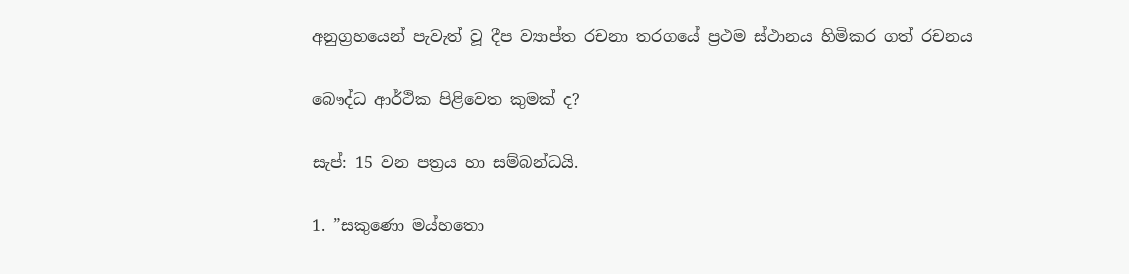අනුග්‍රහයෙන් පැවැත් වූ දීප ව්‍යාප්ත රචනා තරගයේ ප්‍රථම ස්ථානය හිමිකර ගත් රචනය

බෞද්ධ ආර්ථික පිළිවෙත කුමක් ද?

සැප්: 15 වන පත්‍රය හා සම්බන්ධයි.

1. ”සකුණො මය්හතො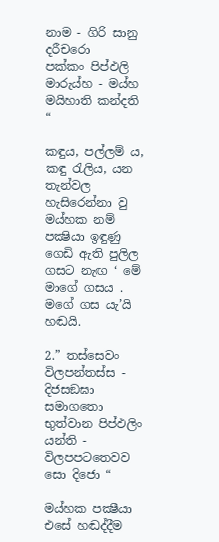නාම - ගිරි සානු දරීචරො
පක්කං පිප්ඵලි මාරුය්හ - මය්හ මයිහාති කන්දති “

කඳුය, පල්ලම් ය, කඳු රැලිය, යන තැන්වල හැසිරෙන්නා වු මය්හක නම් පක්‍ෂියා ඉඳුණු ගෙඩි ඇති පුලිල ගසට නැඟ ‘ මේ මාගේ ගසය . මගේ ගස යැ’යි හඬයි.

2.” තස්සෙවං විලපන්තස්ස - දිජසඞඝා සමාගතො
භුත්වාන පිප්ඵලිං යන්ති - විලපපටතෙවව සො දිජො “

මය්හක පක්‍ෂීයා එසේ හඬද්දීම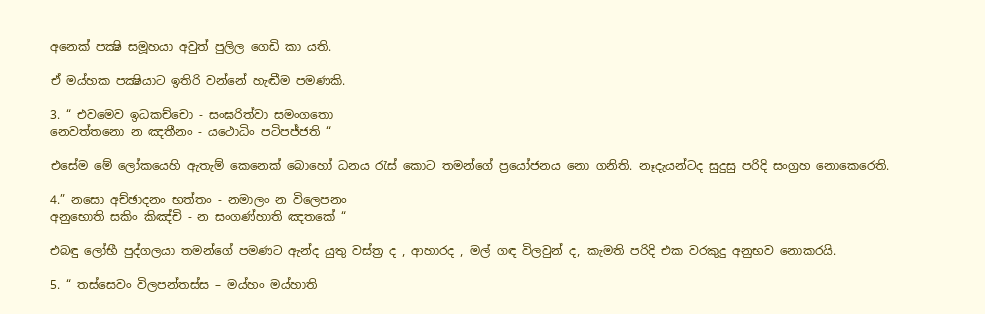අනෙක් පක්‍ෂි සමූහයා අවුත් පුලිල ගෙඩි කා යති.

ඒ මය්හක පක්‍ෂියාට ඉතිරි වන්නේ හැඬීම පමණකි.

3. “ එවමෙව ඉධකච්චො - සංඝරිත්වා සමංගතො
නෙවත්තනො න ඤතීනං - යථොධිං පටිපජ්ජති “

එසේම මේ ලෝකයෙහි ඇතැම් කෙනෙක් බොහෝ ධනය රැස් කොට තමන්ගේ ප්‍රයෝජනය නො ගනිති. නෑදැයන්ටද සුදුසු පරිදි සංග්‍රහ නොකෙරෙති.

4.” නසො අච්ඡාදනං භත්තං - නමාලං න විලෙපනං
අනුභොති සකිං කිඤ්චි - න සංගණ්හාති ඤතකේ “

එබඳු ලෝභී පුද්ගලයා තමන්ගේ පමණට ඇන්ද යුතු වස්ත්‍ර ද , ආහාරද , මල් ගඳ විලවුන් ද, කැමති පරිදි එක වරකුදු අනුභව නොකරයි.

5. “ තස්සෙවං විලපන්තස්ස – මය්හං මය්හාති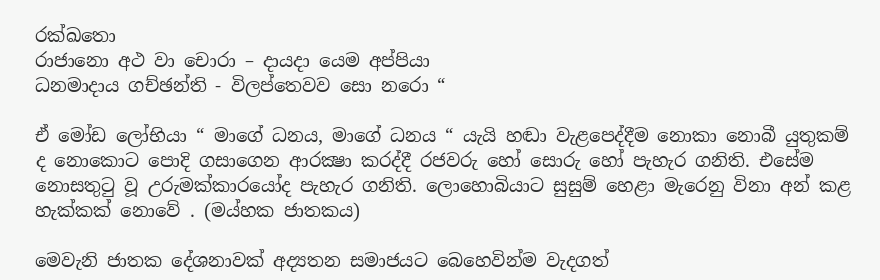රක්ඛතො
රාජානො අථ වා චොරා – දායදා යෙම අප්පියා
ධනමාදාය ගච්ඡන්ති - විලප්තෙවව සො නරො “

ඒ මෝඩ ලෝභියා “ මාගේ ධනය, මාගේ ධනය “ යැයි හඬා වැළපෙද්දීම නොකා නොබී යුතුකම් ද නොකොට පොදි ගසාගෙන ආරක්‍ෂා කරද්දී රජවරු හෝ සොරු හෝ පැහැර ගනිති. එසේම නොසතුටු වූ උරුමක්කාරයෝද පැහැර ගනිති. ලොහොබියාට සුසුම් හෙළා මැරෙනු විනා අන් කළ හැක්කක් නොවේ . (මය්හක ජාතකය)

මෙවැනි ජාතක දේශනාවක් අද්‍යතන සමාජයට බෙහෙවින්ම වැදගත්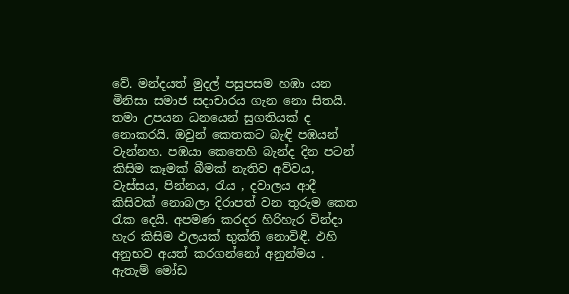වේ. මන්දයත් මුදල් පසුපසම හඹා යන මිනිසා සමාජ සදාචාරය ගැන නො සිතයි. තමා උපයන ධනයෙන් සුගතියක් ද නොකරයි. ඔවුන් කෙතකට බැඳි පඹයන් වැන්නහ. පඹයා කෙතෙහි බැන්ද දින පටන් කිසිම කෑමක් බීමක් නැතිව අව්වය, වැස්සය, පින්නය, රැය , දවාලය ආදී කිසිවක් නොබලා දිරාපත් වන තුරුම කෙත රැක දෙයි. අපමණ කරදර හිරිහැර වින්දා හැර කිසිම ඵලයක් භුක්ති නොවිඳී. ඵහි අනුභව අයත් කරගන්නෝ අනුන්මය . ඇතැම් මෝඩ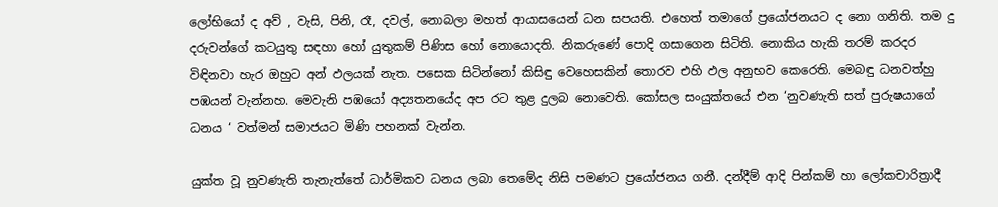ලෝභියෝ ද අව් , වැසි, පිනි, රෑ, දවල්, නොබලා මහත් ආයාසයෙන් ධන සපයති. එහෙත් තමාගේ ප්‍රයෝජනයට ද නො ගනිති. තම දු දරුවන්ගේ කටයුතු සඳහා හෝ යුතුකම් පිණිස හෝ නොයොදති. නිකරුණේ පොදි ගසාගෙන සිටිති. නොකිය හැකි තරම් කරදර විඳිනවා හැර ඔහුට අන් ඵලයක් නැත. පසෙක සිටින්නෝ කිසිඳු වෙහෙසකින් තොරව එහි ඵල අනුභව කෙරෙති. මෙබඳු ධනවත්හු පඹයන් වැන්නහ. මෙවැනි පඹයෝ අද්‍යතනයේද අප රට තුළ දුලබ නොවෙති. කෝසල සංයුක්තයේ එන ‘නුවණැති සත් පුරුෂයාගේ ධනය ‘ වත්මන් සමාජයට මිණි පහනක් වැන්න.

යුක්ත වූ නුවණැති තැනැත්තේ ධාර්මිකව ධනය ලබා තෙමේද නිසි පමණට ප්‍රයෝජනය ගනී. දන්දීම් ආදි පින්කම් හා ලෝකචාරිත්‍රාදී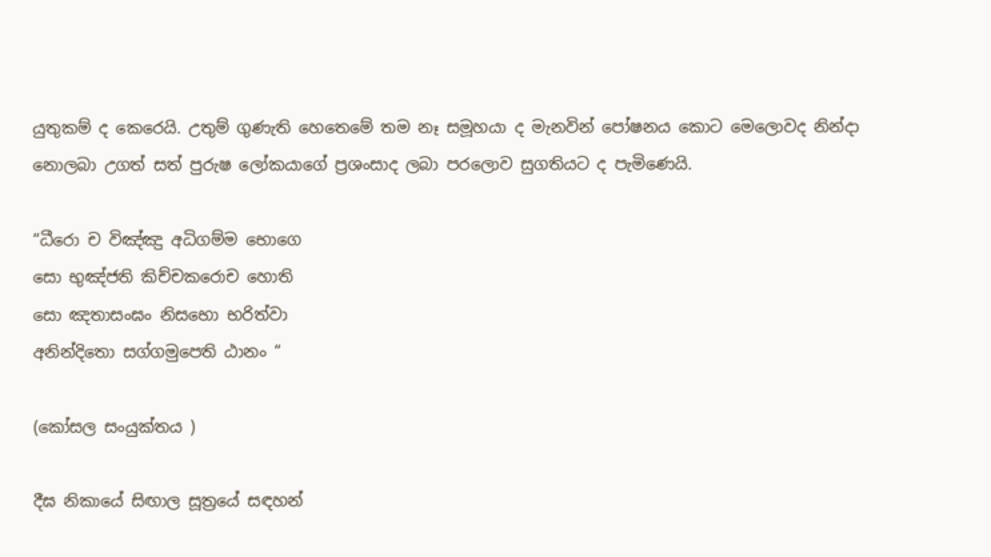යුතුකම් ද කෙරෙයි. උතුම් ගුණැති හෙතෙමේ තම නෑ සමූහයා ද මැනවින් පෝෂනය කොට මෙලොවද නින්දා නොලබා උගත් සත් පුරුෂ ලෝකයාගේ ප්‍රශංසාද ලබා පරලොව සුගතියට ද පැමිණෙයි.

“ධීරො ච විඤ්ඤු අධිගම්ම භොගෙ
සො භුඤ්ජති කිච්චකරොච හොති
සො ඤතාසංඝං නිසභො භරිත්වා
අනින්දිතො සග්ගමුපෙති ඨානං “

(කෝසල සංයුක්තය )

දීඝ නිකායේ සිඟාල සූත්‍රයේ සඳහන්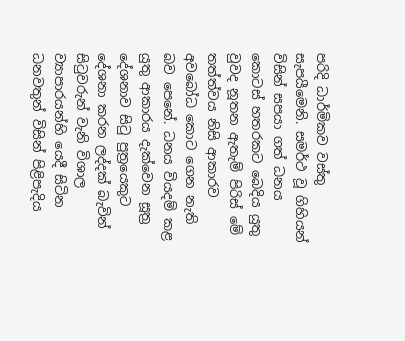පරිදි ධාර්මිකව වස්තු සැපයීමෙනි. සමර්ථ වූ ගිහියන් විසින් සපයා ගත් ධනය කොටස් හතරකට බෙදිය යුතු වුවද නූතන ඇතැම් පිරිස් මේ තත්ත්වය නිසි ආකාරව අවබෝධ කොට ගෙන නැති බව පෙනේ. ධනය වියදම් කළ යුතු ආකාරය දැක්වෙන සූත්‍ර දේශනාව සිටු පුත්‍රයෙකුට දේශනා කරන ලද්දක් බැවින් සිටුවරුන් වැනි විශාල ව්‍යාපාරයන්හි යෙදී සිටින ධනවතුන් විසින් පිළිපැදිය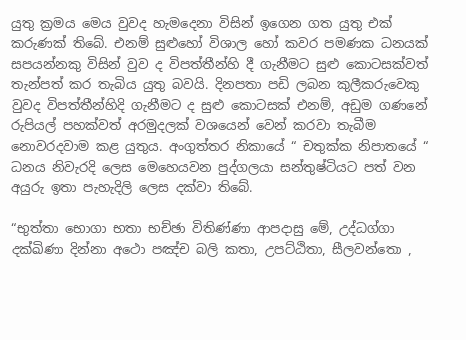යුතු ක්‍රමය මෙය වුවද හැමදෙනා විසින් ඉගෙන ගත යුතු එක් කරුණක් තිබේ. එනම් සුළුහෝ විශාල හෝ කවර පමණක ධනයක් සපයන්නකු විසින් වුව ද විපත්තීන්හි දී ගැනීමට සුළු කොටසක්වත් තැන්පත් කර තැබිය යුතු බවයි. දිනපතා පඩි ලබන කුලීකරුවෙකු වුවද විපත්තීන්හිදි ගැනීමට ද සුළු කොටසක් එනම්, අඩුම ගණනේ රුපියල් පහක්වත් අරමුදලක් වශයෙන් වෙන් කරවා තැබීම නොවරදවාම කළ යුතුය. අංගුත්තර නිකායේ “ චතුක්ක නිපාතයේ “ ධනය නිවැරදි ලෙස මෙහෙයවන පුද්ගලයා සන්තුෂ්ටියට පත් වන අයුරු ඉතා පැහැදිලි ලෙස දක්වා තිබේ.

“භුත්තා භොගා භතා භච්ඡා විතිණ්ණා ආපදාසු මේ, උද්ධග්ගා දක්ඛිණා දින්නා අථො පඤ්ච බලි කතා, උපට්ඨිතා, සීලවන්තො ,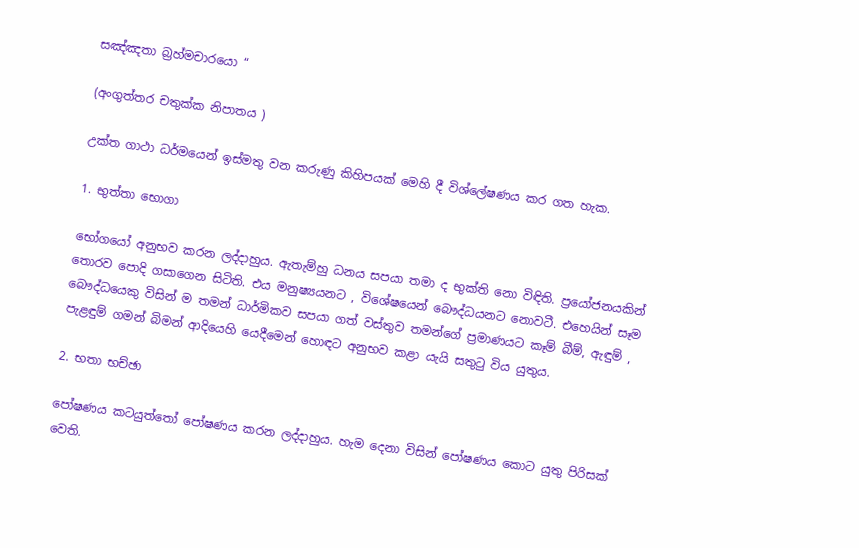සඤ්ඤතා බ්‍රහ්මචාරයො “

(අංගුත්තර චතුක්ක නිපාතය )

උක්ත ගාථා ධර්මයෙන් ඉස්මතු වන කරුණු කිහිපයක් මෙහි දී විශ්ලේෂණය කර ගත හැක.

1. භුත්තා භොගා

භෝගයෝ අනුභව කරන ලද්දාහුය. ඇතැම්හු ධනය සපයා තමා ද භුක්ති නො විඳිති. ප්‍රයෝජනයකින් තොරව පොදි ගසාගෙන සිටිති. එය මනුෂ්‍යයනට , විශේෂයෙන් බෞද්ධයනට නොවටී. එහෙයින් සෑම බෞද්ධයෙකු විසින් ම තමන් ධාර්මිකව සපයා ගත් වස්තුව තමන්ගේ ප්‍රමාණයට කෑම් බීම්, ඇඳුම් , පැළඳුම් ගමන් බිමන් ආදියෙහි යෙදීමෙන් හොඳට අනුභව කළා යැයි සතුටු විය යුතුය.

2. භතා භච්ඡා

පෝෂණය කටයුත්තෝ පෝෂණය කරන ලද්දාහුය. හැම දෙනා විසින් පෝෂණය කොට යුතු පිරිසක් වෙති.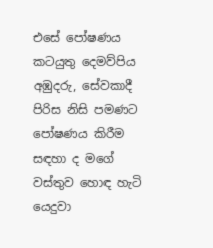එසේ පෝෂණය කටයුතු දෙමව්පිය අඹුදරු, සේවකාදී පිරිස නිසි පමණට පෝෂණය කිරීම සඳහා ද මගේ වස්තුව හොඳ හැටි යෙදුවා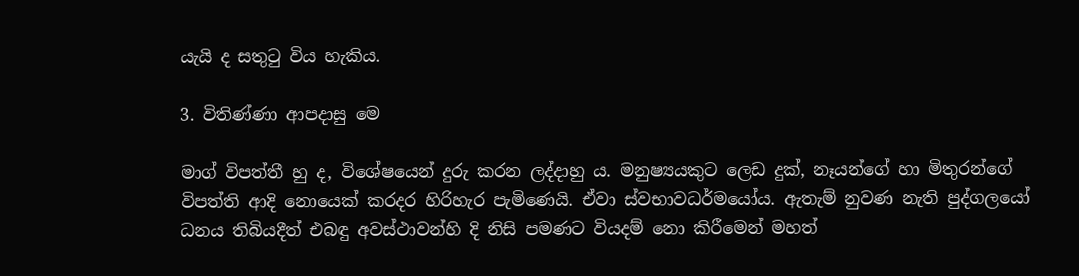යැයි ද සතුටු විය හැකිය.

3. විතිණ්ණා ආපදාසු මෙ

මාග් විපත්තී හු ද, විශේෂයෙන් දුරු කරන ලද්දාහු ය. මනුෂ්‍යයකුට ලෙඩ දුක්, නෑයන්ගේ හා මිතුරන්ගේ විපත්ති ආදි නොයෙක් කරදර හිරිහැර පැමිණෙයි. ඒවා ස්වභාවධර්මයෝය. ඇතැම් නුවණ නැති පුද්ගලයෝ ධනය තිබියදීත් එබඳු අවස්ථාවන්හි දි නිසි පමණට වියදම් නො කිරීමෙන් මහත්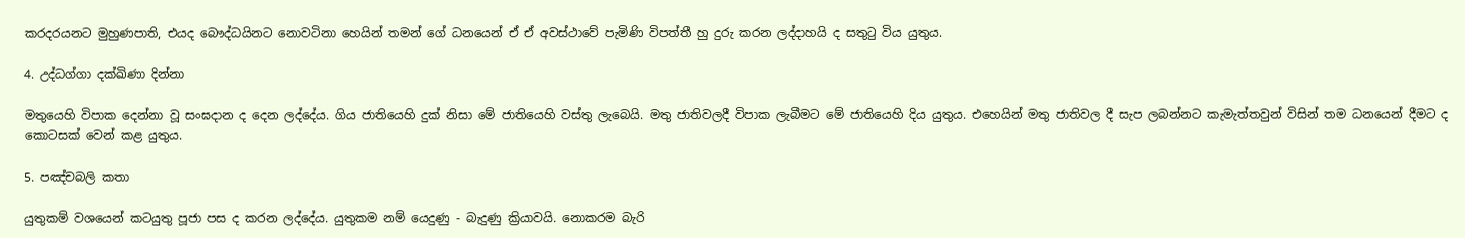කරදරයනට මුහුණපාති, එයද බෞද්ධයිනට නොවටිනා හෙයින් තමන් ගේ ධනයෙන් ඒ ඒ අවස්ථාවේ පැමිණි විපත්තී හු දුරු කරන ලද්දාහයි ද සතුටු විය යුතුය.

4. උද්ධග්ගා දක්ඛිණා දින්නා

මතුයෙහි විපාක දෙන්නා වූ සංඝදාන ද දෙන ලද්දේය. ගිය ජාතියෙහි දුක් නිසා මේ ජාතියෙහි වස්තු ලැබෙයි. මතු ජාතිවලදී විපාක ලැබීමට මේ ජාතියෙහි දිය යුතුය. එහෙයින් මතු ජාතිවල දී සැප ලබන්නට කැමැත්තවුන් විසින් තම ධනයෙන් දීමට ද කොටසක් වෙන් කළ යුතුය.

5. පඤ්චබලි කතා

යුතුකම් වශයෙන් කටයුතු පූජා පස ද කරන ලද්දේය. යුතුකම නම් යෙදුණු - බැදුණු ක්‍රියාවයි. නොකරම බැරි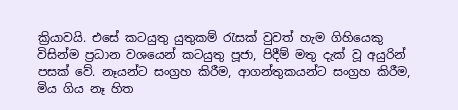ක්‍රියාවයි. එසේ කටයුතු යුතුකම් රැසක් වුවත් හැම ගිහියෙකු විසින්ම ප්‍රධාන වශයෙන් කටයුතු පූජා, පිදීම් මතු දැක් වූ අයුරින් පසක් වේ. නෑයන්ට සංග්‍රහ කිරීම, ආගන්තුකයන්ට සංග්‍රහ කිරීම, මිය ගිය නෑ හිත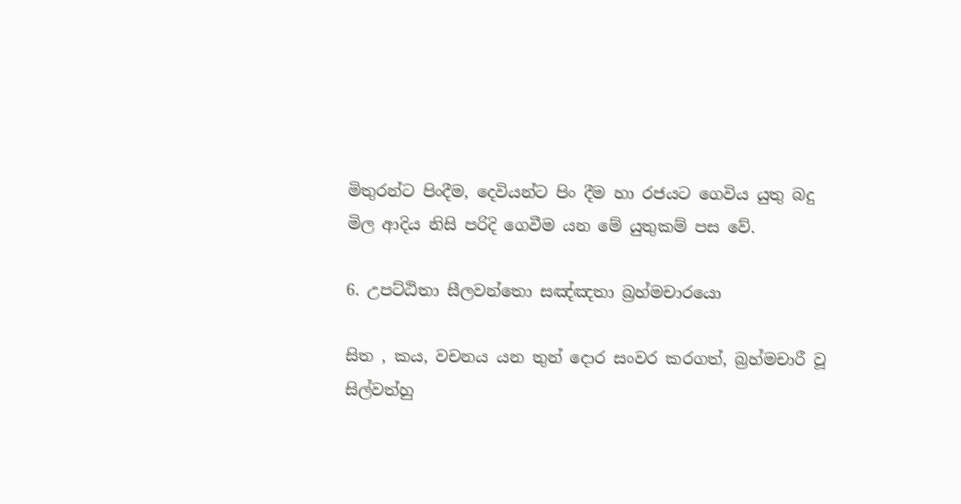මිතුරන්ට පිංදීම, දෙවියන්ට පිං දීම හා රජයට ගෙවිය යුතු බදු මිල ආදිය නිසි පරිදි ගෙවීම යන මේ යුතුකම් පස වේ.

6. උපට්ඨිතා සීලවන්තො සඤ්ඤතා බ්‍රහ්මචාරයො

සිත , කය, වචනය යන තුන් දොර සංවර කරගත්, බ්‍රහ්මචාරී වූ සිල්වත්හු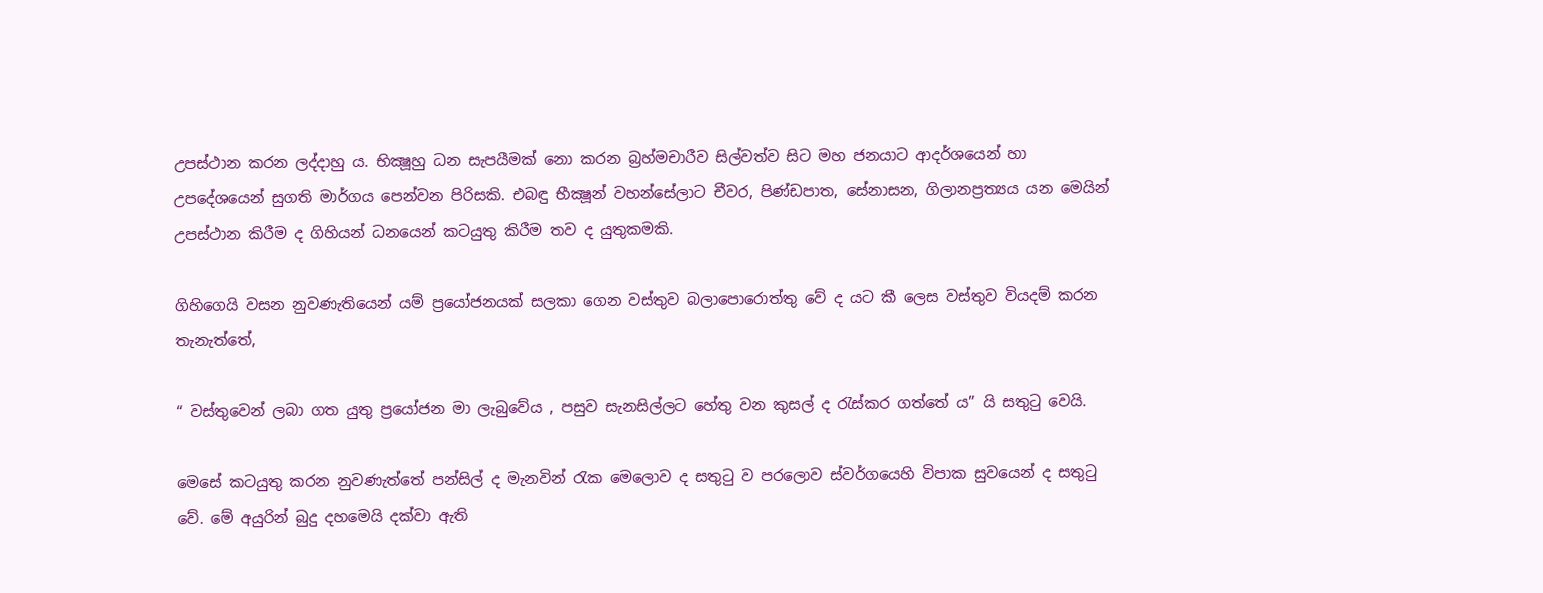උපස්ථාන කරන ලද්දාහු ය. භික්‍ෂූහු ධන සැපයීමක් නො කරන බ්‍රහ්මචාරීව සිල්වත්ව සිට මහ ජනයාට ආදර්ශයෙන් හා උපදේශයෙන් සුගති මාර්ගය පෙන්වන පිරිසකි. එබඳු භීක්‍ෂූන් වහන්සේලාට චීවර, පිණ්ඩපාත, සේනාසන, ගිලානප්‍රත්‍යය යන මෙයින් උපස්ථාන කිරීම ද ගිහියන් ධනයෙන් කටයුතු කිරීම තව ද යුතුකමකි.

ගිහිගෙයි වසන නුවණැතියෙන් යම් ප්‍රයෝජනයක් සලකා ගෙන වස්තුව බලාපොරොත්තු වේ ද යට කී ලෙස වස්තුව වියදම් කරන තැනැත්තේ,

“ වස්තුවෙන් ලබා ගත යුතු ප්‍රයෝජන මා ලැබුවේය , පසුව සැනසිල්ලට හේතු වන කුසල් ද රැස්කර ගත්තේ ය” යි සතුටු වෙයි.

මෙසේ කටයුතු කරන නුවණැත්තේ පන්සිල් ද මැනවින් රැක මෙලොව ද සතුටු ව පරලොව ස්වර්ගයෙහි විපාක සුවයෙන් ද සතුටු වේ. මේ අයුරින් බුදු දහමෙයි දක්වා ඇති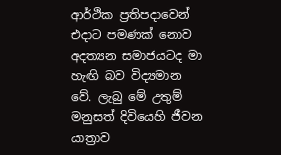ආර්ථික ප්‍රතිපදාවෙන් එදාට පමණක් නොව අදත්‍යන සමාජයටද මා හැඟි බව විද්‍යමාන වේ. ලැබු මේ උතුම් මනුසත් දිවියෙහි ජීවන යාත්‍රාව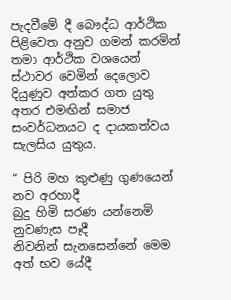පැදවීමේ දී බෞද්ධ ආර්ථික පිළිවෙත අනුව ගමන් කරමින් තමා ආර්ථික වශයෙන් ස්ථාවර වෙමින් දෙලොව දියුණුව අත්කර ගත යුතු අතර එමඟින් සමාජ සංවර්ධනයට ද දායකත්වය සැලසිය යුතුය.

“ පිරි මහ කුළුණු ගුණයෙන් නව අරහාදී
බුදු හිමි සරණ යන්නෙමි නුවණැස පෑදී
නිවනින් සැනසෙන්නේ මෙම අත් භව යේදී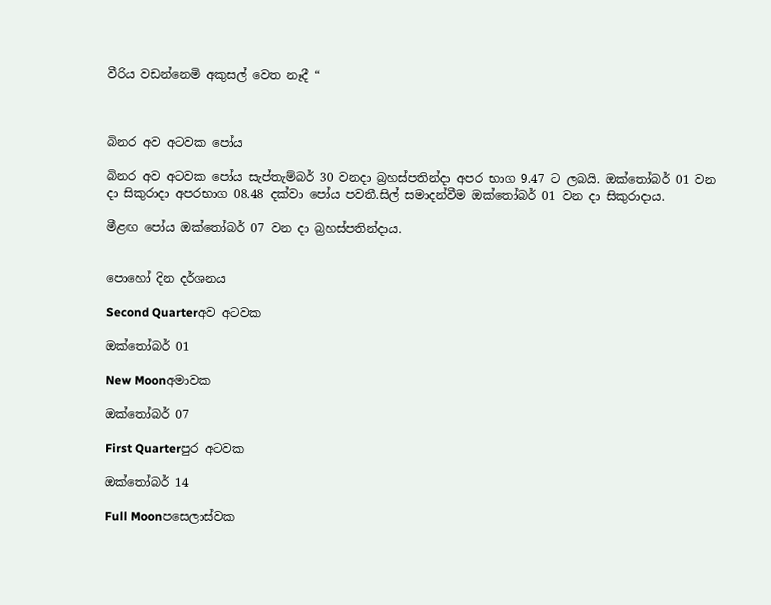වීරිය වඩන්නෙමි අකුසල් වෙත නෑදී “



බිනර අව අටවක පෝය

බිනර අව අටවක පෝය සැප්තැම්බර් 30 වනදා බ්‍රහස්පතින්දා අපර භාග 9.47 ට ලබයි. ඔක්තෝබර් 01 වන දා සිකුරාදා අපරභාග 08.48 දක්වා පෝය පවතී.සිල් සමාදන්වීම ඔක්තෝබර් 01 වන දා සිකුරාදාය.

මීළඟ පෝය ඔක්තෝබර් 07 වන දා බ්‍රහස්පතින්දාය.


පොහෝ දින දර්ශනය

Second Quarterඅව අටවක

ඔක්තෝබර් 01

New Moonඅමාවක

ඔක්තෝබර් 07

First Quarterපුර අටවක

ඔක්තෝබර් 14

Full Moonපසෙලාස්වක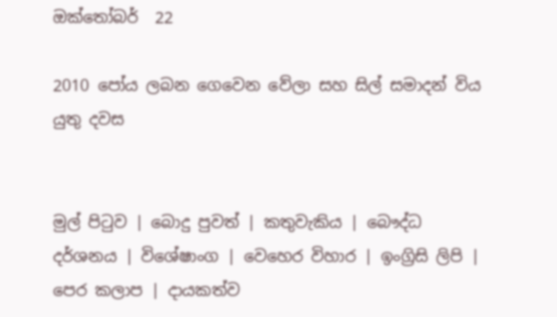ඔක්තෝබර්  22

2010 පෝය ලබන ගෙවෙන වේලා සහ සිල් සමාදන් විය යුතු දවස


මුල් පිටුව | බොදු පුවත් | කතුවැකිය | බෞද්ධ දර්ශනය | විශේෂාංග | වෙහෙර විහාර | ඉංග්‍රිසි ලිපි | පෙර කලාප | දායකත්ව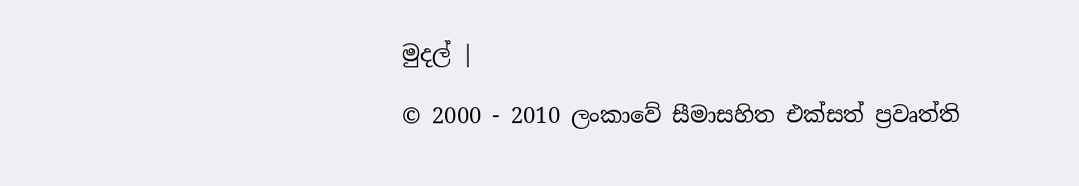මුදල් |

© 2000 - 2010 ලංකාවේ සීමාසහිත එක්සත් ප්‍රවෘත්ති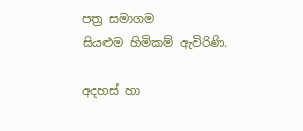පත්‍ර සමාගම
සියළුම හිමිකම් ඇවිරිණි.

අදහස් හා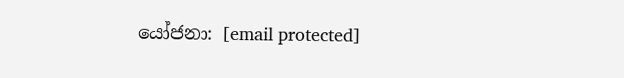යෝජනා: [email protected]